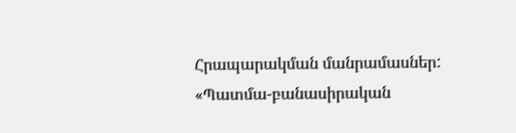Հրապարակման մանրամասներ:
«Պատմա-բանասիրական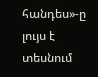հանդես»-ը լույս է տեսնում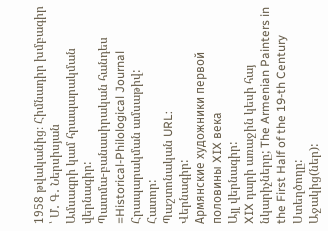1958 թվականից։ Հիմնադիր խմբագիր ՝ Մ․ Գ․ Ներսիսյան
Ամսագրի կամ հրապարակման վերնագիր:
Պատմա-բանասիրական հանդես =Historical-Philological Journal
Հրապարակման ամսաթիվ:
Հատոր:
Պաշտոնական URL:
Վերնագիր:
Армянские художники первой половины XIX века
Այլ վերնագիր:
XIX դարի առաջին կեսի հայ նկարիչները; The Armenian Painters in the First Half of the 19-th Century
Ստեղծողը:
Աջակից(ներ):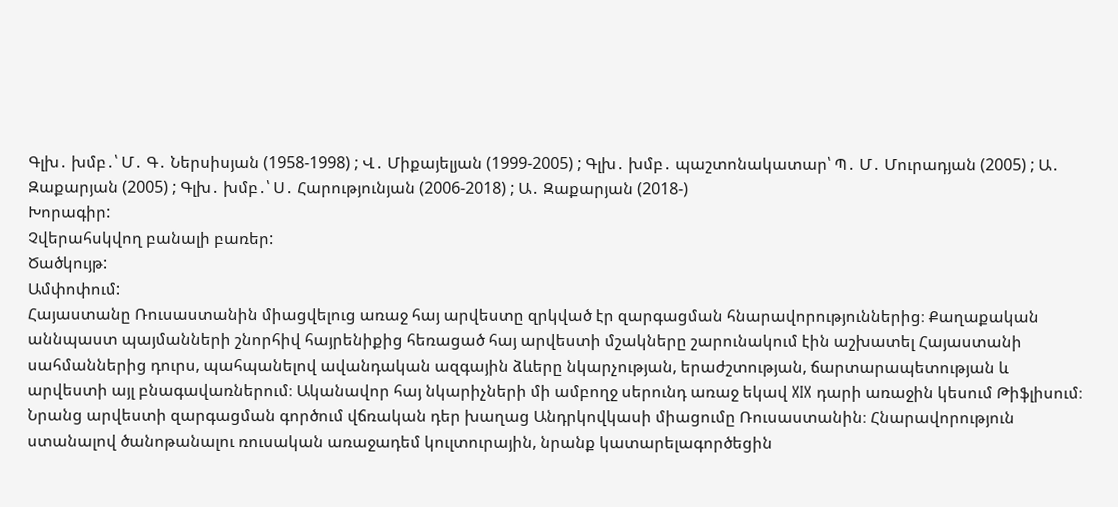Գլխ․ խմբ․՝ Մ․ Գ․ Ներսիսյան (1958-1998) ; Վ․ Միքայելյան (1999-2005) ; Գլխ․ խմբ․ պաշտոնակատար՝ Պ․ Մ․ Մուրադյան (2005) ; Ա․ Զաքարյան (2005) ; Գլխ․ խմբ․՝ Ս․ Հարությունյան (2006-2018) ; Ա․ Զաքարյան (2018-)
Խորագիր:
Չվերահսկվող բանալի բառեր:
Ծածկույթ:
Ամփոփում:
Հայաստանը Ռուսաստանին միացվելուց առաջ հայ արվեստը զրկված էր զարգացման հնարավորություններից։ Քաղաքական աննպաստ պայմանների շնորհիվ հայրենիքից հեռացած հայ արվեստի մշակները շարունակում էին աշխատել Հայաստանի սահմաններից դուրս, պահպանելով ավանդական ազգային ձևերը նկարչության, երաժշտության, ճարտարապետության և արվեստի այլ բնագավառներում։ Ականավոր հայ նկարիչների մի ամբողջ սերունդ առաջ եկավ XIX դարի առաջին կեսում Թիֆլիսում։ Նրանց արվեստի զարգացման գործում վճռական դեր խաղաց Անդրկովկասի միացումը Ռուսաստանին։ Հնարավորություն ստանալով ծանոթանալու ռուսական առաջադեմ կուլտուրային, նրանք կատարելագործեցին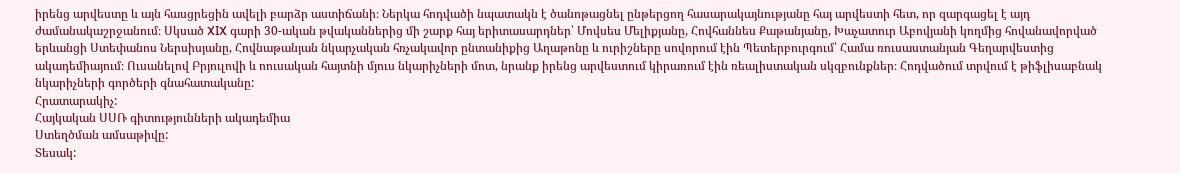իրենց արվեստը և այն հասցրեցին ավելի բարձր աստիճանի։ Ներկա հոդվածի նպատակն է ծանոթացնել ընթերցող հասարակայնությանը հայ արվեստի հետ, որ զարգացել է այդ ժամանակաշրջանում։ Սկսած XIX գարի 30-ական թվականներից մի շարք հայ երիտասարդներ՝ Մովսես Մելիքյանը, Հովհաննես Քաթանյանը, Խաչատուր Աբովյանի կողմից հովանավորված երևանցի Ստեփանոս Ներսիսյանը, Հովնաթանյան նկարչական հռչակավոր ընտանիքից Աղաթոնը և ուրիշները սովորում էին Պետերբուրգում՝ Համա ռուսաստանյան Գեղարվեստից ակադեմիայում։ Ուսանելով Բրյուլովի և ոուսական հայտնի մյուս նկարիչների մոտ, նրանք իրենց արվեստում կիրառում էին ռեալիստական սկզբունքներ։ Հոդվածում տրվում է թիֆլիսաբնակ նկարիչների գործերի գնահատականը:
Հրատարակիչ:
Հայկական ՍՍՌ գիտությունների ակադեմիա
Ստեղծման ամսաթիվը:
Տեսակ: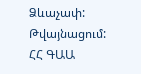Ձևաչափ:
Թվայնացում:
ՀՀ ԳԱԱ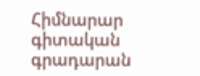Հիմնարար գիտական գրադարան